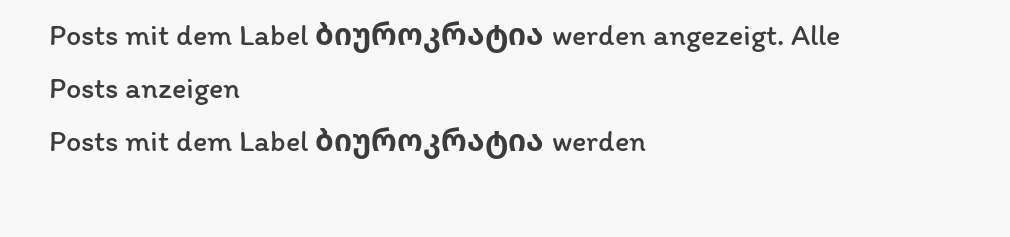Posts mit dem Label ბიუროკრატია werden angezeigt. Alle Posts anzeigen
Posts mit dem Label ბიუროკრატია werden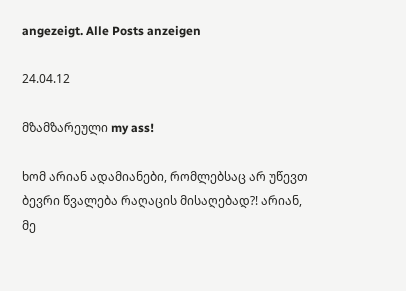angezeigt. Alle Posts anzeigen

24.04.12

მზამზარეული my ass!

ხომ არიან ადამიანები, რომლებსაც არ უწევთ ბევრი წვალება რაღაცის მისაღებად?! არიან, მე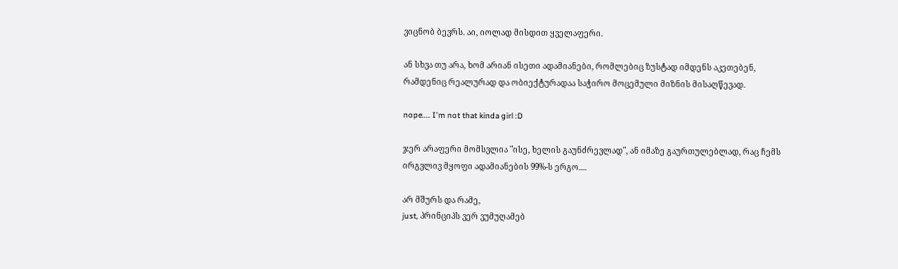ვიცნობ ბევრს. აი, იოლად მისდით ყველაფერი.

ან სხვა თუ არა, ხომ არიან ისეთი ადამიანები, რომლებიც ზუსტად იმდენს აკეთებენ, რამდენიც რეალურად და ობიექტურადაა საჭირო მოცემული მიზნის მისაღწევად.

nope.... I'm not that kinda girl :D

ჯერ არაფერი მომსვლია "ისე, ხელის გაუნძრევლად", ან იმაზე გაურთულებლად, რაც ჩემს ირგვლივ მყოფი ადამიანების 99%-ს ერგო....

არ მშურს და რამე,
just, პრინციპს ვერ ვუმუღამებ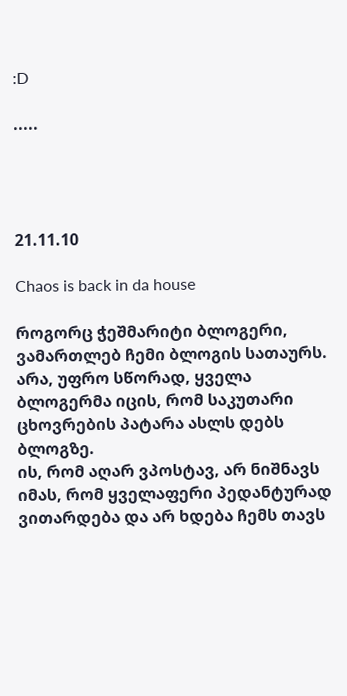:D

.....




21.11.10

Chaos is back in da house

როგორც ჭეშმარიტი ბლოგერი, ვამართლებ ჩემი ბლოგის სათაურს.
არა, უფრო სწორად, ყველა ბლოგერმა იცის, რომ საკუთარი ცხოვრების პატარა ასლს დებს ბლოგზე.
ის, რომ აღარ ვპოსტავ, არ ნიშნავს იმას, რომ ყველაფერი პედანტურად ვითარდება და არ ხდება ჩემს თავს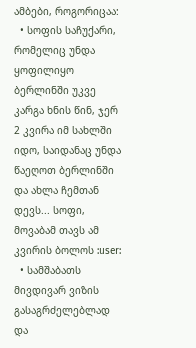ამბები, როგორიცაა:
  • სოფის საჩუქარი, რომელიც უნდა ყოფილიყო ბერლინში უკვე კარგა ხნის წინ, ჯერ 2 კვირა იმ სახლში იდო, საიდანაც უნდა წაეღოთ ბერლინში და ახლა ჩემთან დევს... სოფი, მოვაბამ თავს ამ კვირის ბოლოს :user:
  • სამშაბათს მივდივარ ვიზის გასაგრძელებლად და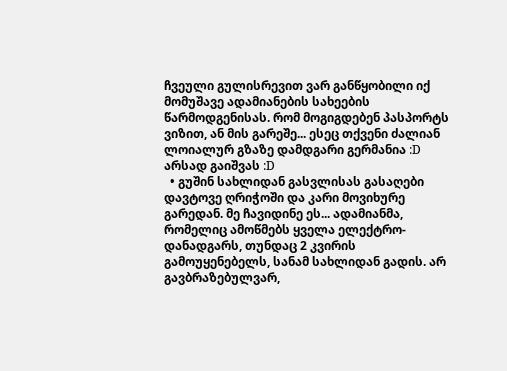ჩვეული გულისრევით ვარ განწყობილი იქ მომუშავე ადამიანების სახეების წარმოდგენისას. რომ მოგიგდებენ პასპორტს ვიზით, ან მის გარეშე... ესეც თქვენი ძალიან ლოიალურ გზაზე დამდგარი გერმანია :D არსად გაიშვას :D
  • გუშინ სახლიდან გასვლისას გასაღები დავტოვე ღრიჭოში და კარი მოვიხურე გარედან. მე ჩავიდინე ეს... ადამიანმა, რომელიც ამოწმებს ყველა ელექტრო-დანადგარს, თუნდაც 2 კვირის გამოუყენებელს, სანამ სახლიდან გადის. არ გავბრაზებულვარ,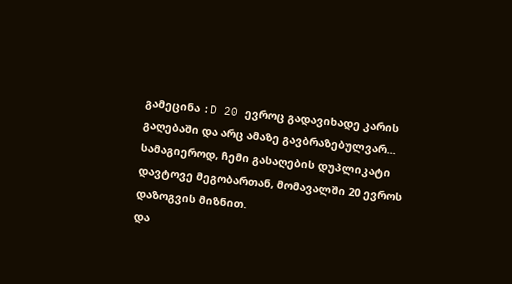გამეცინა :D 20 ევროც გადავიხადე კარის გაღებაში და არც ამაზე გავბრაზებულვარ... სამაგიეროდ, ჩემი გასაღების დუპლიკატი დავტოვე მეგობართან, მომავალში 20 ევროს დაზოგვის მიზნით.
და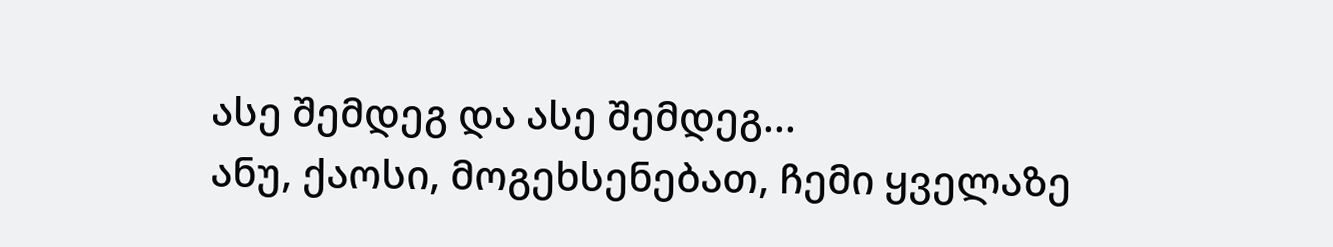ასე შემდეგ და ასე შემდეგ...
ანუ, ქაოსი, მოგეხსენებათ, ჩემი ყველაზე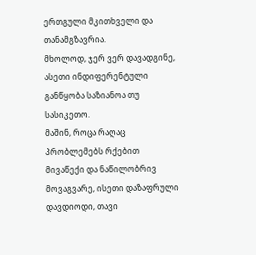ერთგული მკითხველი და თანამგზავრია.
მხოლოდ, ჯერ ვერ დავადგინე, ასეთი ინდიფერენტული განწყობა საზიანოა თუ სასიკეთო.
მაშინ, როცა რაღაც პრობლემებს რქებით მივაწექი და ნაწილობრივ მოვაგვარე, ისეთი დაზაფრული დავდიოდი, თავი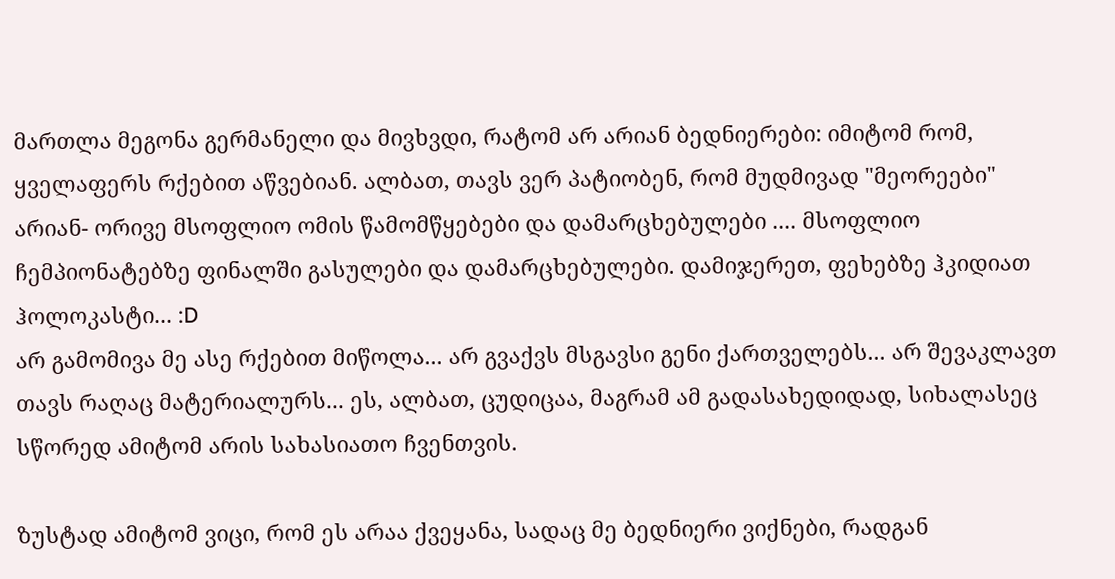მართლა მეგონა გერმანელი და მივხვდი, რატომ არ არიან ბედნიერები: იმიტომ რომ, ყველაფერს რქებით აწვებიან. ალბათ, თავს ვერ პატიობენ, რომ მუდმივად "მეორეები" არიან- ორივე მსოფლიო ომის წამომწყებები და დამარცხებულები .... მსოფლიო ჩემპიონატებზე ფინალში გასულები და დამარცხებულები. დამიჯერეთ, ფეხებზე ჰკიდიათ ჰოლოკასტი... :D
არ გამომივა მე ასე რქებით მიწოლა... არ გვაქვს მსგავსი გენი ქართველებს... არ შევაკლავთ თავს რაღაც მატერიალურს... ეს, ალბათ, ცუდიცაა, მაგრამ ამ გადასახედიდად, სიხალასეც სწორედ ამიტომ არის სახასიათო ჩვენთვის.

ზუსტად ამიტომ ვიცი, რომ ეს არაა ქვეყანა, სადაც მე ბედნიერი ვიქნები, რადგან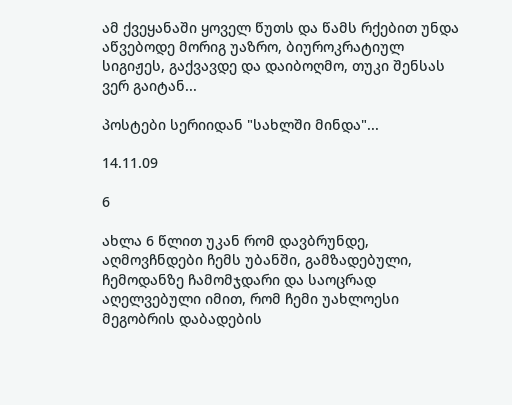ამ ქვეყანაში ყოველ წუთს და წამს რქებით უნდა აწვებოდე მორიგ უაზრო, ბიუროკრატიულ სიგიჟეს, გაქვავდე და დაიბოღმო, თუკი შენსას ვერ გაიტან...

პოსტები სერიიდან "სახლში მინდა"...

14.11.09

6

ახლა 6 წლით უკან რომ დავბრუნდე, აღმოვჩნდები ჩემს უბანში, გამზადებული, ჩემოდანზე ჩამომჯდარი და საოცრად აღელვებული იმით, რომ ჩემი უახლოესი მეგობრის დაბადების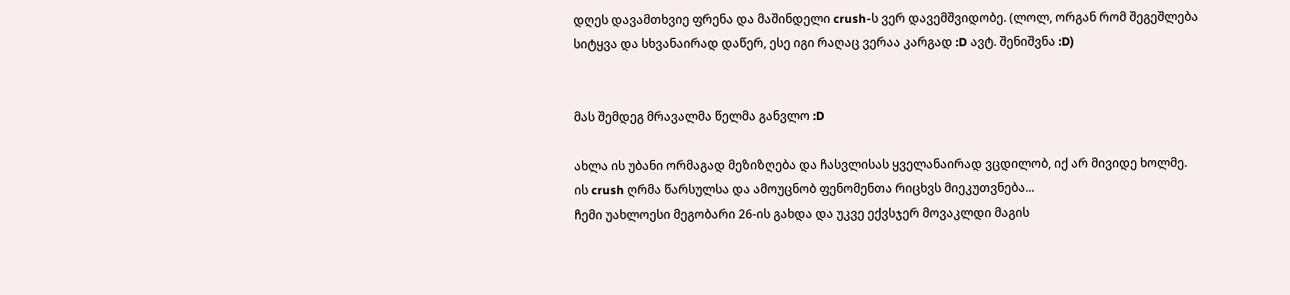დღეს დავამთხვიე ფრენა და მაშინდელი crush-ს ვერ დავემშვიდობე. (ლოლ, ორგან რომ შეგეშლება სიტყვა და სხვანაირად დაწერ, ესე იგი რაღაც ვერაა კარგად :D ავტ. შენიშვნა :D)


მას შემდეგ მრავალმა წელმა განვლო :D

ახლა ის უბანი ორმაგად მეზიზღება და ჩასვლისას ყველანაირად ვცდილობ, იქ არ მივიდე ხოლმე.
ის crush ღრმა წარსულსა და ამოუცნობ ფენომენთა რიცხვს მიეკუთვნება...
ჩემი უახლოესი მეგობარი 26-ის გახდა და უკვე ექვსჯერ მოვაკლდი მაგის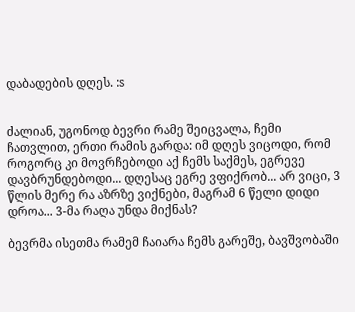დაბადების დღეს. :s


ძალიან, უგონოდ ბევრი რამე შეიცვალა, ჩემი ჩათვლით, ერთი რამის გარდა: იმ დღეს ვიცოდი, რომ როგორც კი მოვრჩებოდი აქ ჩემს საქმეს, ეგრევე დავბრუნდებოდი... დღესაც ეგრე ვფიქრობ... არ ვიცი, 3 წლის მერე რა აზრზე ვიქნები, მაგრამ 6 წელი დიდი დროა... 3-მა რაღა უნდა მიქნას?

ბევრმა ისეთმა რამემ ჩაიარა ჩემს გარეშე, ბავშვობაში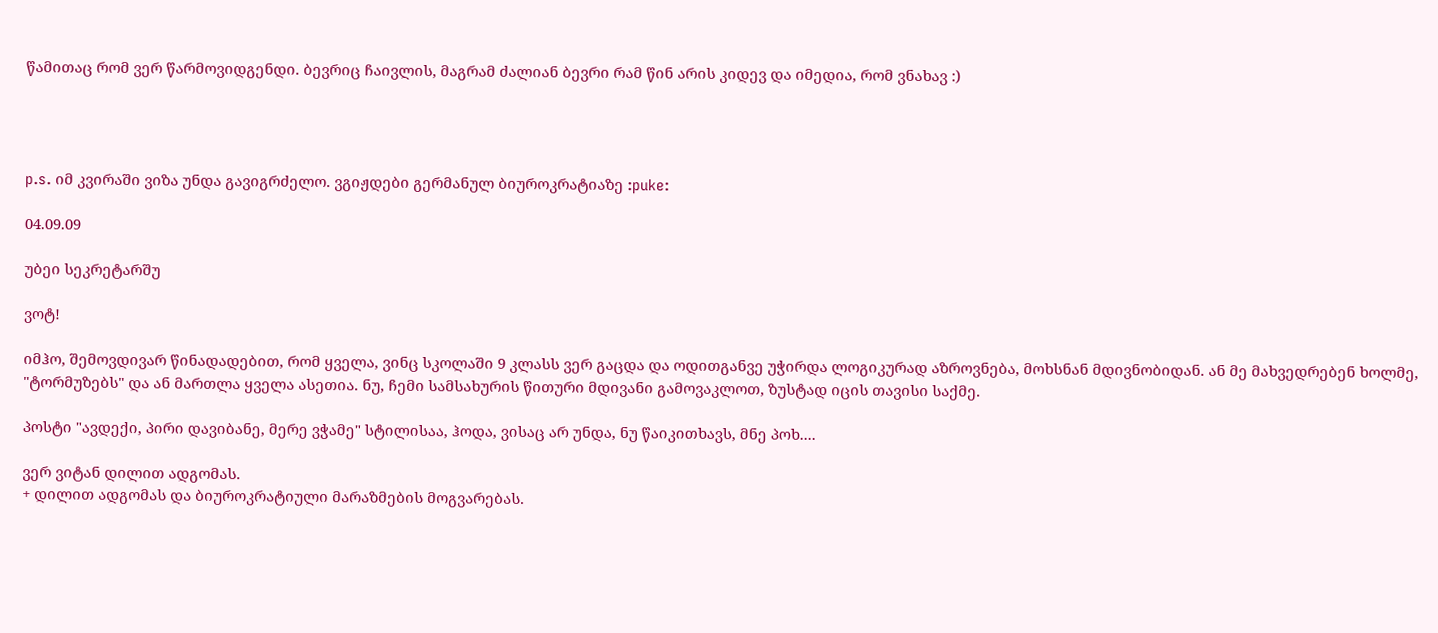წამითაც რომ ვერ წარმოვიდგენდი. ბევრიც ჩაივლის, მაგრამ ძალიან ბევრი რამ წინ არის კიდევ და იმედია, რომ ვნახავ :)




p.s. იმ კვირაში ვიზა უნდა გავიგრძელო. ვგიჟდები გერმანულ ბიუროკრატიაზე :puke:

04.09.09

უბეი სეკრეტარშუ

ვოტ!

იმჰო, შემოვდივარ წინადადებით, რომ ყველა, ვინც სკოლაში 9 კლასს ვერ გაცდა და ოდითგანვე უჭირდა ლოგიკურად აზროვნება, მოხსნან მდივნობიდან. ან მე მახვედრებენ ხოლმე, "ტორმუზებს" და ან მართლა ყველა ასეთია. ნუ, ჩემი სამსახურის წითური მდივანი გამოვაკლოთ, ზუსტად იცის თავისი საქმე.

პოსტი "ავდექი, პირი დავიბანე, მერე ვჭამე" სტილისაა, ჰოდა, ვისაც არ უნდა, ნუ წაიკითხავს, მნე პოხ....

ვერ ვიტან დილით ადგომას.
+ დილით ადგომას და ბიუროკრატიული მარაზმების მოგვარებას.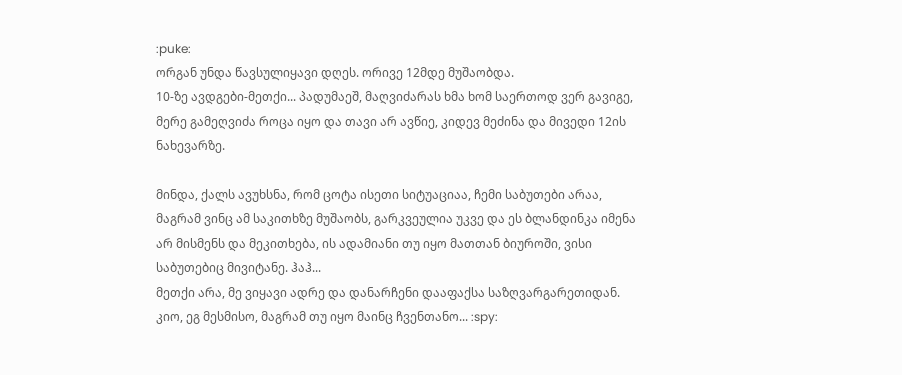:puke:
ორგან უნდა წავსულიყავი დღეს. ორივე 12მდე მუშაობდა.
10-ზე ავდგები-მეთქი... პადუმაეშ, მაღვიძარას ხმა ხომ საერთოდ ვერ გავიგე, მერე გამეღვიძა როცა იყო და თავი არ ავწიე, კიდევ მეძინა და მივედი 12ის ნახევარზე.

მინდა, ქალს ავუხსნა, რომ ცოტა ისეთი სიტუაციაა, ჩემი საბუთები არაა, მაგრამ ვინც ამ საკითხზე მუშაობს, გარკვეულია უკვე და ეს ბლანდინკა იმენა არ მისმენს და მეკითხება, ის ადამიანი თუ იყო მათთან ბიუროში, ვისი საბუთებიც მივიტანე. ჰაჰ...
მეთქი არა, მე ვიყავი ადრე და დანარჩენი დააფაქსა საზღვარგარეთიდან. კიო, ეგ მესმისო, მაგრამ თუ იყო მაინც ჩვენთანო... :spy: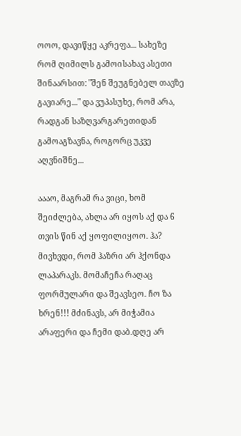ოოო, დავიწყე აკრეფა... სახეზე რომ ღიმილს გამოისახავ ასეთი შინაარსით: "შენ შეუგნებელ თავზე გავიარე..." და ვუპასუხე, რომ არა, რადგან საზღვარგარეთიდან გამოაგზავნა, როგორც უკვე აღვნიშნე...

აააო, მაგრამ რა ვიცი, ხომ შეიძლება, ახლა არ იყოს აქ და 6 თვის წინ აქ ყოფილიყოო. ჰა?
მივხვდი, რომ ჰაზრი არ ჰქონდა ლაპარაკს. მომაჩეჩა რაღაც ფორმულარი და შეავსეო. ჩო ზა ხრენ!!! მძინავს, არ მიჭამია არაფერი და ჩემი დაბ.დღე არ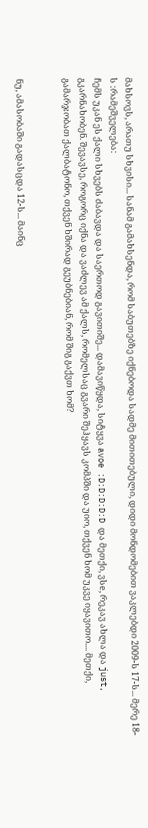მახსოვს, არათუ სხვისი... სანამ გამახსენდა, რომ საბუთებზე იქნებოდა სადმე მითითებული, დიდი მონდომებით ვაკლებდი 2009-ს 17-ს... მერე 18-ს :რამეშველება:
ჩემს უკან ეს ქალი სხვებს ძაბავდა და საერთოდ გავითიშე... დამავიწყდა, სიტყვა avoe :D:D:D:D:D და მეთქი, ვსe, რეკავ ახლა და just, გკარნახობენ. შევავსე, როგორც იქნა და ვაძლევ ამ ქალს, რომელსაც გვარი შეჰყავს კომპში და უიო, თქვენ ხომ უკვე იყავითო.... მეთქი, გამარჯობათ ქალბატონო, თქვენ ხშირად გეუბნებიან, რომ შიგ გაქვთ ხომ?


ნუ, ამასობაში გადასცდა 12-ს... მაინც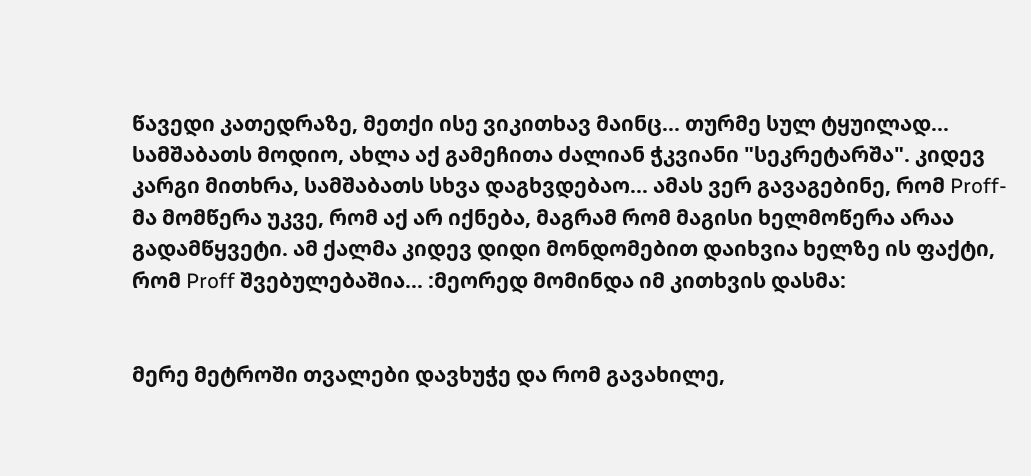წავედი კათედრაზე, მეთქი ისე ვიკითხავ მაინც... თურმე სულ ტყუილად... სამშაბათს მოდიო, ახლა აქ გამეჩითა ძალიან ჭკვიანი "სეკრეტარშა". კიდევ კარგი მითხრა, სამშაბათს სხვა დაგხვდებაო... ამას ვერ გავაგებინე, რომ Proff-მა მომწერა უკვე, რომ აქ არ იქნება, მაგრამ რომ მაგისი ხელმოწერა არაა გადამწყვეტი. ამ ქალმა კიდევ დიდი მონდომებით დაიხვია ხელზე ის ფაქტი, რომ Proff შვებულებაშია... :მეორედ მომინდა იმ კითხვის დასმა:


მერე მეტროში თვალები დავხუჭე და რომ გავახილე,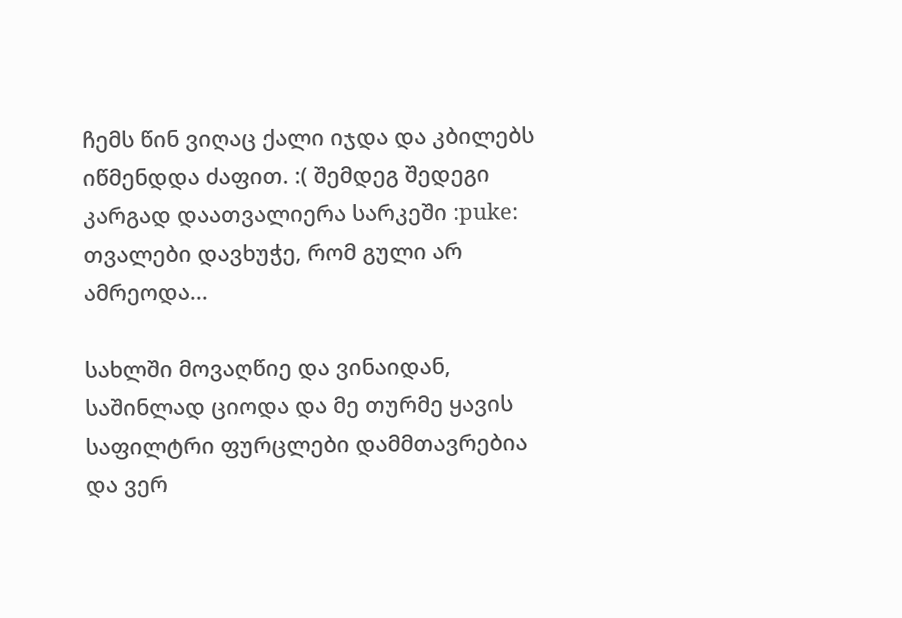ჩემს წინ ვიღაც ქალი იჯდა და კბილებს იწმენდდა ძაფით. :( შემდეგ შედეგი კარგად დაათვალიერა სარკეში :puke: თვალები დავხუჭე, რომ გული არ ამრეოდა...

სახლში მოვაღწიე და ვინაიდან, საშინლად ციოდა და მე თურმე ყავის საფილტრი ფურცლები დამმთავრებია და ვერ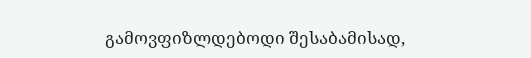გამოვფიზლდებოდი შესაბამისად,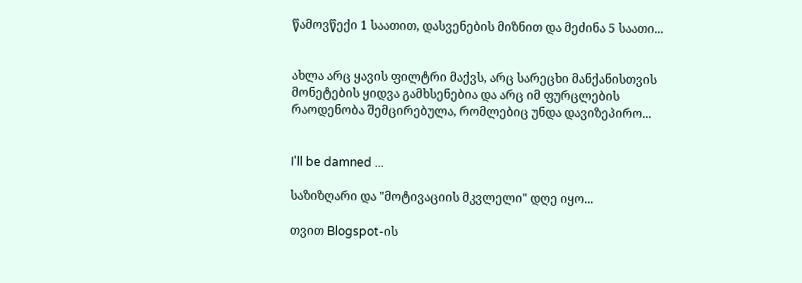წამოვწექი 1 საათით, დასვენების მიზნით და მეძინა 5 საათი...


ახლა არც ყავის ფილტრი მაქვს, არც სარეცხი მანქანისთვის მონეტების ყიდვა გამხსენებია და არც იმ ფურცლების რაოდენობა შემცირებულა, რომლებიც უნდა დავიზეპირო...


I'll be damned ...

საზიზღარი და "მოტივაციის მკვლელი" დღე იყო...

თვით Blogspot-ის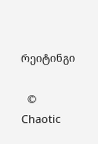რეიტინგი

  © Chaotic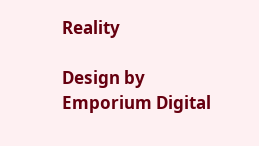Reality

Design by Emporium Digital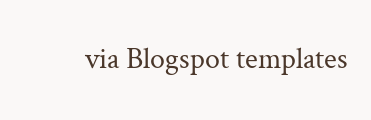via Blogspot templates